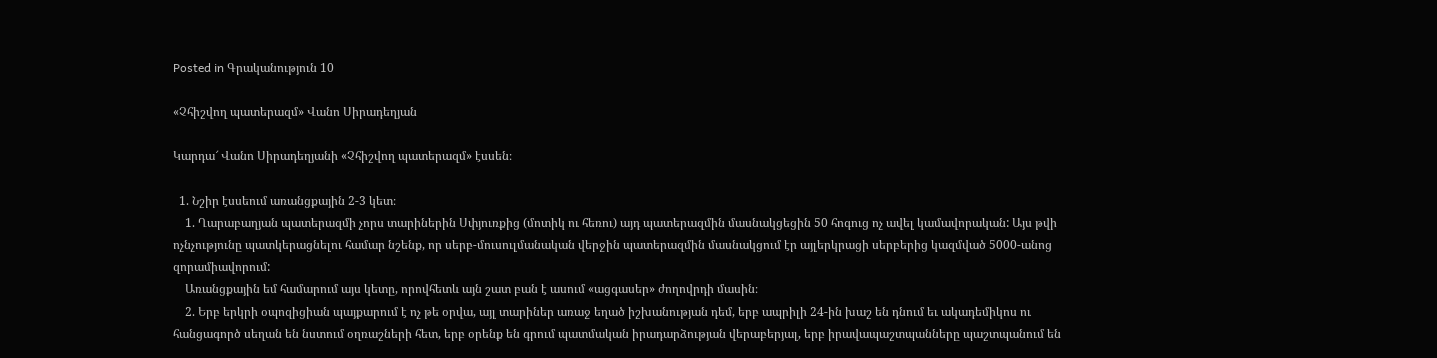Posted in Գրականություն 10

«Չհիշվող պատերազմ» Վանո Սիրադեղյան

Կարդա՜ Վանո Սիրադեղյանի «Չհիշվող պատերազմ» էսսեն։

  1. Նշիր էսսեում առանցքային 2-3 կետ։
    1. Ղարաբաղյան պատերազմի չորս տարիներին Սփյուռքից (մոտիկ ու հեռու) այդ պատերազմին մասնակցեցին 50 հոգուց ոչ ավել կամավորական: Այս թվի ոչնչությունը պատկերացնելու համար նշենք, որ սերբ-մուսուլմանական վերջին պատերազմին մասնակցում էր այլերկրացի սերբերից կազմված 5000-անոց զորամիավորում:
    Առանցքային եմ համարում այս կետը, որովհետև այն շատ բան է ասում «ացգասեր» ժողովրդի մասին։
    2. Երբ երկրի օպոզիցիան պայքարում է ոչ թե օրվա, այլ տարիներ առաջ եղած իշխանության դեմ, երբ ապրիլի 24-ին խաշ են դնում եւ ակադեմիկոս ու հանցագործ սեղան են նստում օղռաշների հետ, երբ օրենք են գրում պատմական իրադարձության վերաբերյալ, երբ իրավապաշտպանները պաշտպանում են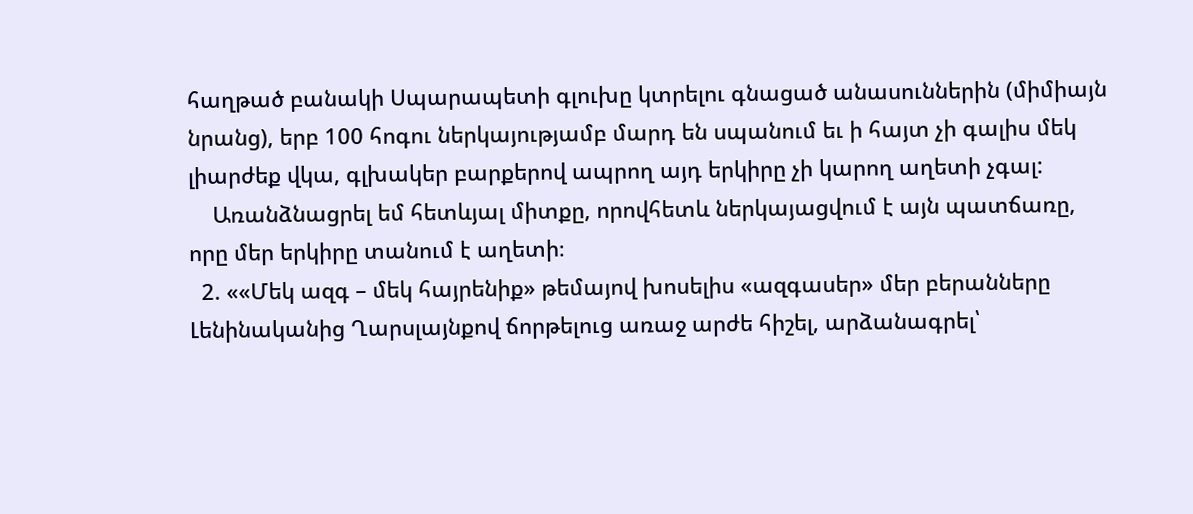հաղթած բանակի Սպարապետի գլուխը կտրելու գնացած անասուններին (միմիայն նրանց), երբ 100 հոգու ներկայությամբ մարդ են սպանում եւ ի հայտ չի գալիս մեկ լիարժեք վկա, գլխակեր բարքերով ապրող այդ երկիրը չի կարող աղետի չգալ:
    Առանձնացրել եմ հետևյալ միտքը, որովհետև ներկայացվում է այն պատճառը, որը մեր երկիրը տանում է աղետի։
  2. ««Մեկ ազգ – մեկ հայրենիք» թեմայով խոսելիս «ազգասեր» մեր բերանները Լենինականից Ղարսլայնքով ճորթելուց առաջ արժե հիշել, արձանագրել՝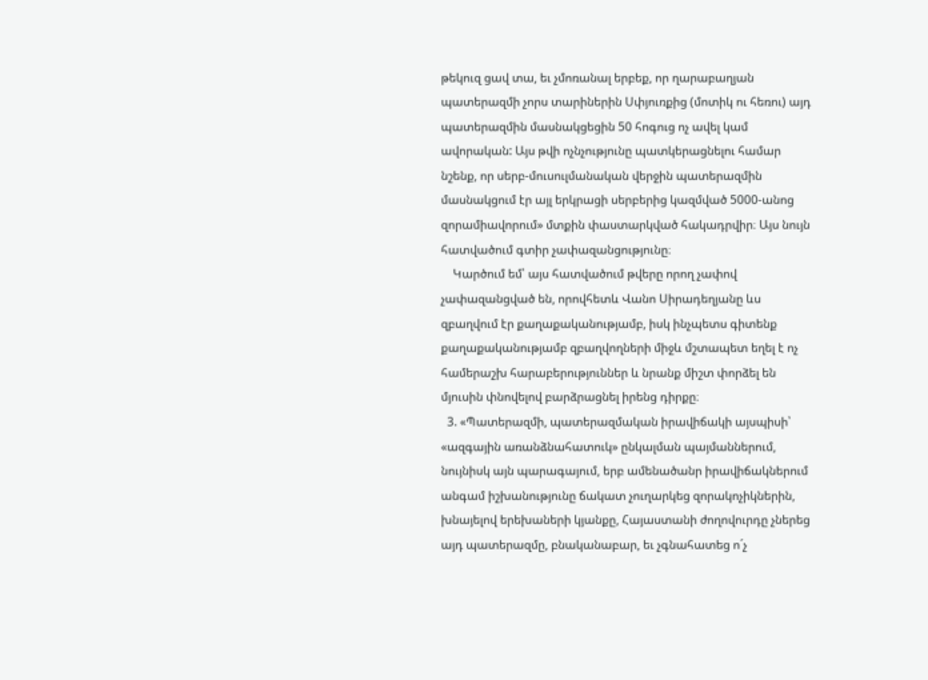թեկուզ ցավ տա, եւ չմոռանալ երբեք, որ ղարաբաղյան պատերազմի չորս տարիներին Սփյուռքից (մոտիկ ու հեռու) այդ պատերազմին մասնակցեցին 50 հոգուց ոչ ավել կամ ավորական: Այս թվի ոչնչությունը պատկերացնելու համար նշենք, որ սերբ-մուսուլմանական վերջին պատերազմին մասնակցում էր այլ երկրացի սերբերից կազմված 5000-անոց զորամիավորում» մտքին փաստարկված հակադրվիր։ Այս նույն հատվածում գտիր չափազանցությունը։
    Կարծում եմ՝ այս հատվածում թվերը որող չափով չափազանցված են, որովհետև Վանո Սիրադեղյանը ևս զբաղվում էր քաղաքականությամբ, իսկ ինչպետս գիտենք քաղաքականությամբ զբաղվողների միջև մշտապետ եղել է ոչ համերաշխ հարաբերություններ և նրանք միշտ փորձել են մյուսին փնովելով բարձրացնել իրենց դիրքը։
  3. «Պատերազմի, պատերազմական իրավիճակի այսպիսի՝ «ազգային առանձնահատուկ» ընկալման պայմաններում, նույնիսկ այն պարագայում, երբ ամենածանր իրավիճակներում անգամ իշխանությունը ճակատ չուղարկեց զորակոչիկներին, խնայելով երեխաների կյանքը, Հայաստանի ժողովուրդը չներեց այդ պատերազմը, բնականաբար, եւ չգնահատեց ո´չ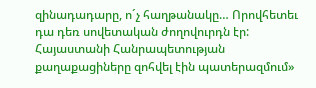զինադադարը, ո´չ հաղթանակը… Որովհետեւ դա դեռ սովետական ժողովուրդն էր: Հայաստանի Հանրապետության քաղաքացիները զոհվել էին պատերազմում»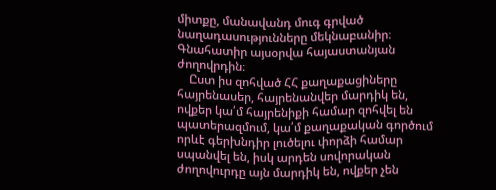միտքը, մանավանդ մուգ գրված նաղադասությունները մեկնաբանիր։ Գնահատիր այսօրվա հայաստանյան ժողովրդին։
    Ըստ իս զոհված ՀՀ քաղաքացիները հայրենասեր, հայրենանվեր մարդիկ են, ովքեր կա՛մ հայրենիքի համար զոհվել են պատերազմում, կա՛մ քաղաքական գործում որևէ գերխնդիր լուծելու փորձի համար սպանվել են, իսկ արդեն սովորական ժողովուրդը այն մարդիկ են, ովքեր չեն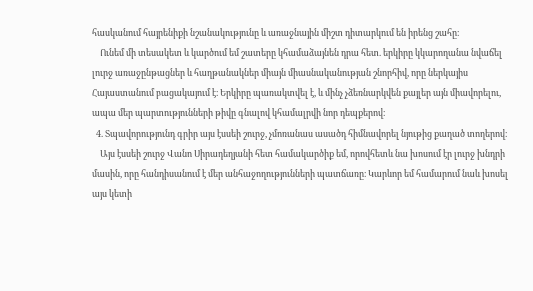հասկանում հայրենիքի նշանակությունը և առաջնային միշտ դիտարկում են իրենց շահը։
    Ունեմ մի տեսակետ և կարծում եմ շատերը կհամաձայնեն դրա հետ. երկիրը կկարողանա նվաճել լուրջ առաջընթացներ և հաղթանակներ միայն միասնականության շնորհիվ, որը ներկայիս Հայաստանում բացակայում է։ Երկիրը պառակտվել է, և մինչ չձեռնարկվեն քայլեր այն միավորելու, ապա մեր պարտությունների թիվը գնալով կհամալրվի նոր դեպքերով։
  4. Տպավորությունդ գրիր այս էսսեի շուրջ, չմոռանաս ասածդ հիմնավորել նյութից քաղած տողերով։
    Այս էսսեի շուրջ Վանո Սիրադեղյանի հետ համակարծիք եմ, որովհետև նա խոսում էր լուրջ խնդրի մասին, որը հանդիսանում է մեր անհաջողությունների պատճառը։ Կարևոր եմ համարում նաև խոսել այս կետի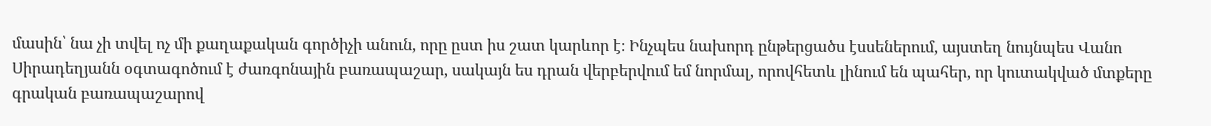մասին՝ նա չի տվել ոչ մի քաղաքական գործիչի անուն, որը ըստ իս շատ կարևոր է։ Ինչպես նախորդ ընթերցածս էսսեներում, այստեղ նույնպես Վանո Սիրադեղյանն օգտագոծում է ժառգոնային բառապաշար, սակայն ես դրան վերբերվում եմ նորմալ, որովհետև լինում են պահեր, որ կուտակված մտքերը գրական բառապաշարով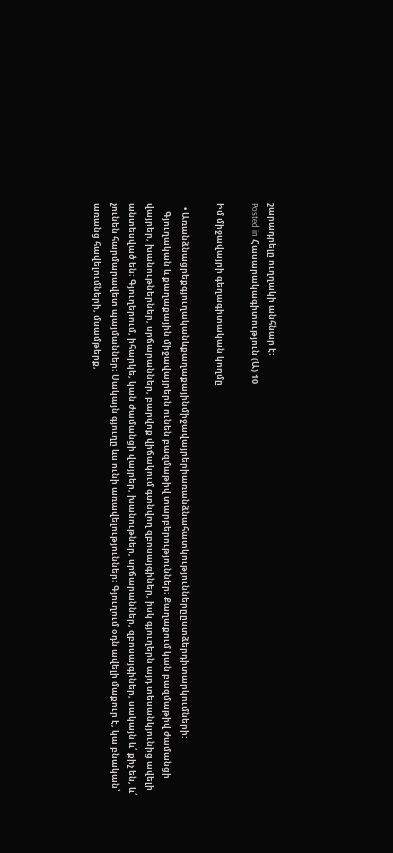շարադրելը ուղղակի անհնար է։
Posted in Հասարակագիտություն (Ա) 10

Իմ միջավայրի գեղագիտական կողմը

  • Առանձնացրեքգյուղականևքաղաքայինմիջավայրերիառանձնահատկություններըըստձերդիտարկումների:
    Գյուղական և քաղաքային միջավայրերն ունեն բազմաթիվ տարբերություններ։ Քաղաքում կան բազմաթիվ ժամանցի վայրեր, խանութներներ, սրճարաններ, բարվոք վիճակում գտնվող զբոսայգիներ, իսկ գյուղերն այդ տեսանկյունից ավելի անտեսված են։ Գյուղերում, իհարկե, կան ժամանցի վայրեր, խանութներ, սրճարաններ, զբոսայգիներ, սակայն և՛ քիչ են, և՛ չունեն հարմարավետ պայմաններ։ Սակայն գյուղը ևս ունի առավելություններ։ Գյուղում օդն ավելի մաքուր է, կա բնական՝ առանց հավելումների, մսամթերք,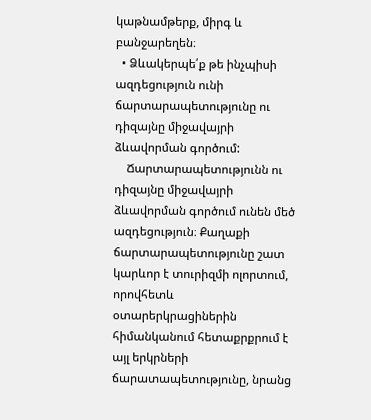կաթնամթերք, միրգ և բանջարեղեն։
  • Ձևակերպե՛ք թե ինչպիսի ազդեցություն ունի ճարտարապետությունը ու դիզայնը միջավայրի ձևավորման գործում:
    Ճարտարապետությունն ու դիզայնը միջավայրի ձևավորման գործում ունեն մեծ ազդեցություն։ Քաղաքի ճարտարապետությունը շատ կարևոր է տուրիզմի ոլորտում, որովհետև օտարերկրացիներին հիմանկանում հետաքրքրում է այլ երկրների ճարատապետությունը, նրանց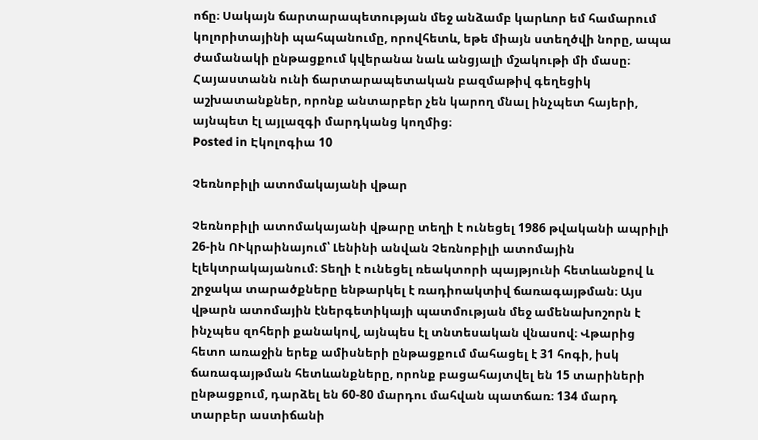ոճը։ Սակայն ճարտարապետության մեջ անձամբ կարևոր եմ համարում կոլորիտայինի պահպանումը, որովհետև, եթե միայն ստեղծվի նորը, ապա ժամանակի ընթացքում կվերանա նաև անցյալի մշակութի մի մասը։ Հայաստանն ունի ճարտարապետական բազմաթիվ գեղեցիկ աշխատանքներ, որոնք անտարբեր չեն կարող մնալ ինչպետ հայերի, այնպետ էլ այլազգի մարդկանց կողմից։
Posted in Էկոլոգիա 10

Չեռնոբիլի ատոմակայանի վթար

Չեռնոբիլի ատոմակայանի վթարը տեղի է ունեցել 1986 թվականի ապրիլի 26-ին ՈՒկրաինայում՝ Լենինի անվան Չեռնոբիլի ատոմային էլեկտրակայանում։ Տեղի է ունեցել ռեակտորի պայթյունի հետևանքով և շրջակա տարածքները ենթարկել է ռադիոակտիվ ճառագայթման։ Այս վթարն ատոմային էներգետիկայի պատմության մեջ ամենախոշորն է ինչպես զոհերի քանակով, այնպես էլ տնտեսական վնասով։ Վթարից հետո առաջին երեք ամիսների ընթացքում մահացել է 31 հոգի, իսկ ճառագայթման հետևանքները, որոնք բացահայտվել են 15 տարիների ընթացքում, դարձել են 60-80 մարդու մահվան պատճառ։ 134 մարդ տարբեր աստիճանի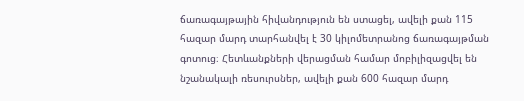ճառագայթային հիվանդություն են ստացել, ավելի քան 115 հազար մարդ տարհանվել է 30 կիլոմետրանոց ճառագայթման գոտուց։ Հետևանքների վերացման համար մոբիլիզացվել են նշանակալի ռեսուրսներ, ավելի քան 600 հազար մարդ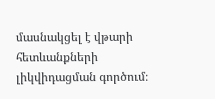մասնակցել է վթարի հետևանքների լիկվիդացման գործում։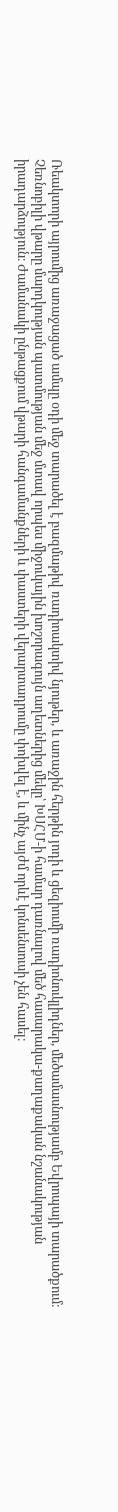Ռեակտորի այրումից առաջացած ամպը օդի մեջ տարածել է բազմաթիվ ռադիոակտիվ նյութեր, և առաջին հերթին յոդի և ցեզիումի ռադիոնուկլիդներ, մեծամասնությամբ Եվրոպայի տարածքում։
Չեռնոբիլի վթարը մարդկության պատմության մեջ մտավ որպես միջուկային խոշորագույն աղետներից մեկը՝ ԽՍՀՄ-ի համար դառնալով մեծ հասարակա-քաղաքական նշանակության իրադարձություն։ Ժամանակի ընթացքում վթարի հանգամանքների և փաստերի վերարտադրումը փոխվել է, և մինչ այժմ որևէ կոնսենսուսի չեն հասել։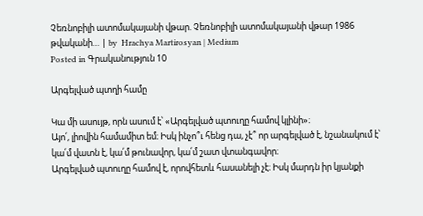Չեռնոբիլի ատոմակայանի վթար. Չեռնոբիլի ատոմակայանի վթար 1986 թվականի… | by  Hrachya Martirosyan | Medium
Posted in Գրականություն 10

Արգելված պտղի համը

Կա մի ասույթ, որն ասում է՝ «Արգելված պտուղը համով կլինի»։
Այո՛, լիովին համամիտ եմ։ Իսկ ինչո՞ւ հենց դա, չէ՞ որ արգելված է, նշանակում է՝ կա՛մ վատն է, կա՛մ թունավոր, կա՛մ շատ վտանգավոր։
Արգելված պտուղը համով է, որովհետև հասանելի չէ։ Իսկ մարդն իր կյանքի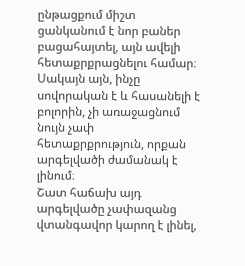ընթացքում միշտ ցանկանում է նոր բաներ բացահայտել, այն ավելի հետաքրքրացնելու համար։ Սակայն այն, ինչը սովորական է և հասանելի է բոլորին, չի առաջացնում նույն չափ հետաքրքրություն, որքան արգելվածի ժամանակ է լինում։
Շատ հաճախ այդ արգելվածը չափազանց վտանգավոր կարող է լինել,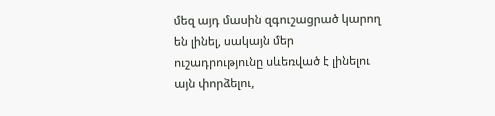մեզ այդ մասին զգուշացրած կարող են լինել, սակայն մեր ուշադրությունը սևեռված է լինելու այն փորձելու,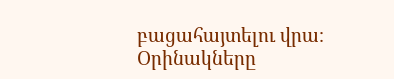բացահայտելու վրա։
Օրինակները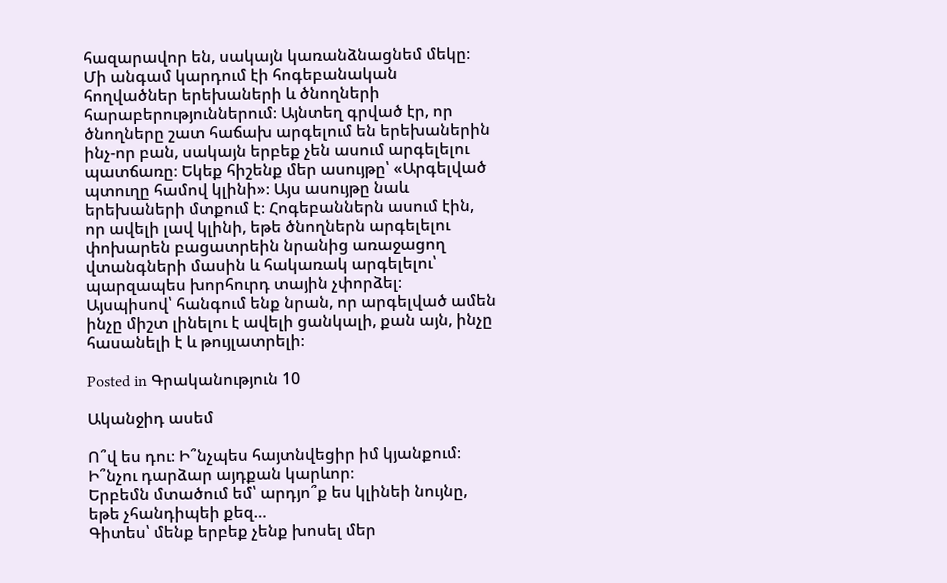հազարավոր են, սակայն կառանձնացնեմ մեկը։ Մի անգամ կարդում էի հոգեբանական հողվածներ երեխաների և ծնողների հարաբերություններում։ Այնտեղ գրված էր, որ ծնողները շատ հաճախ արգելում են երեխաներին ինչ-որ բան, սակայն երբեք չեն ասում արգելելու պատճառը։ Եկեք հիշենք մեր ասույթը՝ «Արգելված պտուղը համով կլինի»։ Այս ասույթը նաև երեխաների մտքում է։ Հոգեբաններն ասում էին, որ ավելի լավ կլինի, եթե ծնողներն արգելելու փոխարեն բացատրեին նրանից առաջացող վտանգների մասին և հակառակ արգելելու՝ պարզապես խորհուրդ տային չփորձել։
Այսպիսով՝ հանգում ենք նրան, որ արգելված ամեն ինչը միշտ լինելու է ավելի ցանկալի, քան այն, ինչը հասանելի է և թույլատրելի։

Posted in Գրականություն 10

Ականջիդ ասեմ

Ո՞վ ես դու։ Ի՞նչպես հայտնվեցիր իմ կյանքում։ Ի՞նչու դարձար այդքան կարևոր։
Երբեմն մտածում եմ՝ արդյո՞ք ես կլինեի նույնը, եթե չհանդիպեի քեզ…
Գիտես՝ մենք երբեք չենք խոսել մեր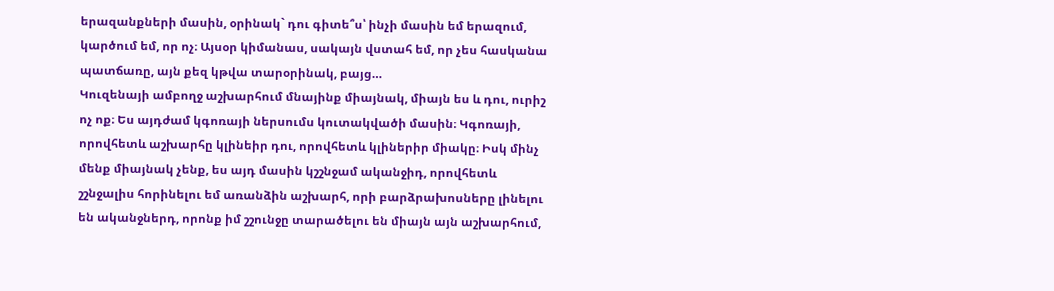երազանքների մասին, օրինակ` դու գիտե՞ս՝ ինչի մասին եմ երազում, կարծում եմ, որ ոչ։ Այսօր կիմանաս, սակայն վստահ եմ, որ չես հասկանա պատճառը, այն քեզ կթվա տարօրինակ, բայց…
Կուզենայի ամբողջ աշխարհում մնայինք միայնակ, միայն ես և դու, ուրիշ ոչ ոք։ Ես այդժամ կգոռայի ներսումս կուտակվածի մասին։ Կգոռայի, որովհետև աշխարհը կլինեիր դու, որովհետև կլիներիր միակը։ Իսկ մինչ մենք միայնակ չենք, ես այդ մասին կշշնջամ ականջիդ, որովհետև շշնջալիս հորինելու եմ առանձին աշխարհ, որի բարձրախոսները լինելու են ականջներդ, որոնք իմ շշունջը տարածելու են միայն այն աշխարհում,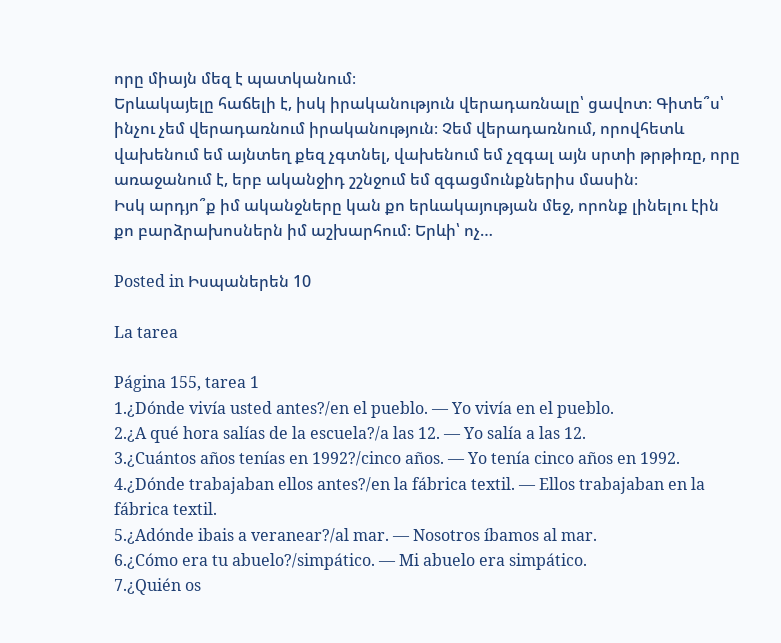որը միայն մեզ է պատկանում։
Երևակայելը հաճելի է, իսկ իրականություն վերադառնալը՝ ցավոտ։ Գիտե՞ս՝ ինչու չեմ վերադառնում իրականություն։ Չեմ վերադառնում, որովհետև վախենում եմ այնտեղ քեզ չգտնել, վախենում եմ չզգալ այն սրտի թրթիռը, որը առաջանում է, երբ ականջիդ շշնջում եմ զգացմունքներիս մասին։
Իսկ արդյո՞ք իմ ականջները կան քո երևակայության մեջ, որոնք լինելու էին քո բարձրախոսներն իմ աշխարհում։ Երևի՝ ոչ…

Posted in Իսպաներեն 10

La tarea

Página 155, tarea 1
1.¿Dónde vivía usted antes?/en el pueblo. — Yo vivía en el pueblo.
2.¿A qué hora salías de la escuela?/a las 12. — Yo salía a las 12.
3.¿Cuántos años tenías en 1992?/cinco años. — Yo tenía cinco años en 1992.
4.¿Dónde trabajaban ellos antes?/en la fábrica textil. — Ellos trabajaban en la fábrica textil.
5.¿Adónde ibais a veranear?/al mar. — Nosotros íbamos al mar.
6.¿Cómo era tu abuelo?/simpático. — Mi abuelo era simpático.
7.¿Quién os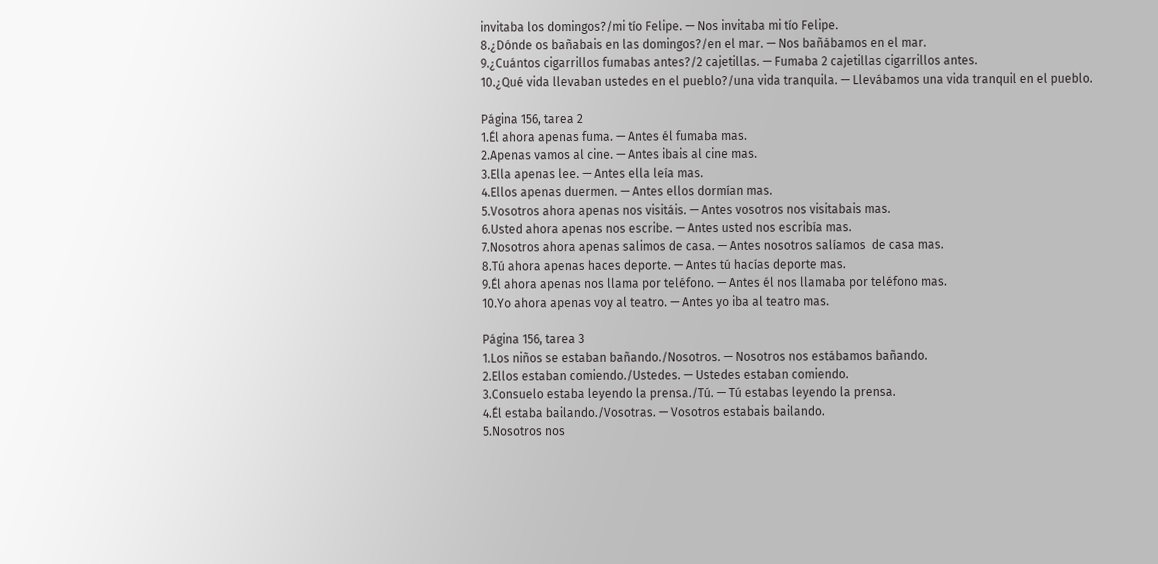invitaba los domingos?/mi tío Felipe. — Nos invitaba mi tío Felipe.
8.¿Dónde os bañabais en las domingos?/en el mar. — Nos bañábamos en el mar.
9.¿Cuántos cigarrillos fumabas antes?/2 cajetillas. — Fumaba 2 cajetillas cigarrillos antes.
10.¿Qué vida llevaban ustedes en el pueblo?/una vida tranquila. — Llevábamos una vida tranquil en el pueblo.

Página 156, tarea 2
1.Él ahora apenas fuma. — Antes él fumaba mas.
2.Apenas vamos al cine. — Antes ibais al cine mas.
3.Ella apenas lee. — Antes ella leía mas.
4.Ellos apenas duermen. — Antes ellos dormían mas.
5.Vosotros ahora apenas nos visitáis. — Antes vosotros nos visitabais mas.
6.Usted ahora apenas nos escribe. — Antes usted nos escribía mas.
7.Nosotros ahora apenas salimos de casa. — Antes nosotros salíamos  de casa mas.
8.Tú ahora apenas haces deporte. — Antes tú hacías deporte mas.
9.Él ahora apenas nos llama por teléfono. — Antes él nos llamaba por teléfono mas.
10.Yo ahora apenas voy al teatro. — Antes yo iba al teatro mas.

Página 156, tarea 3
1.Los niños se estaban bañando./Nosotros. — Nosotros nos estábamos bañando.
2.Ellos estaban comiendo./Ustedes. — Ustedes estaban comiendo.
3.Consuelo estaba leyendo la prensa./Tú. — Tú estabas leyendo la prensa.
4.Él estaba bailando./Vosotras. — Vosotros estabais bailando.
5.Nosotros nos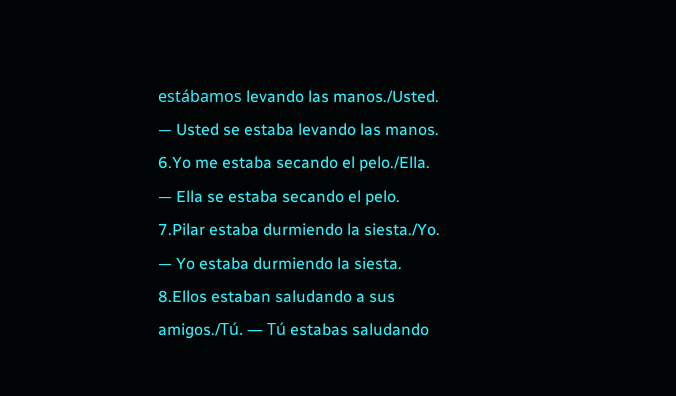estábamos levando las manos./Usted. — Usted se estaba levando las manos.
6.Yo me estaba secando el pelo./Ella. — Ella se estaba secando el pelo.
7.Pilar estaba durmiendo la siesta./Yo. — Yo estaba durmiendo la siesta.
8.Ellos estaban saludando a sus amigos./Tú. — Tú estabas saludando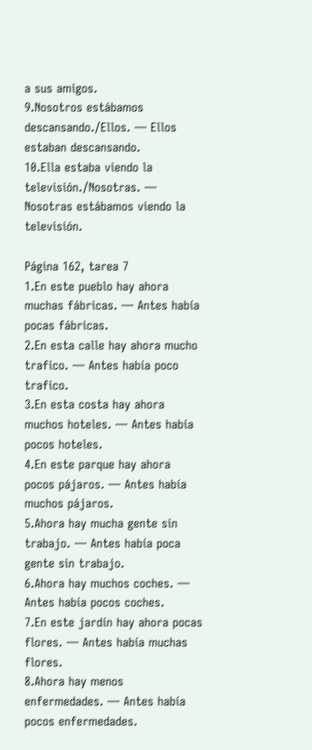a sus amigos.
9.Nosotros estábamos descansando./Ellos. — Ellos estaban descansando.
10.Ella estaba viendo la televisión./Nosotras. — Nosotras estábamos viendo la televisión.

Página 162, tarea 7
1.En este pueblo hay ahora muchas fábricas. — Antes había pocas fábricas.
2.En esta calle hay ahora mucho trafico. — Antes había poco trafico.
3.En esta costa hay ahora muchos hoteles. — Antes había pocos hoteles.
4.En este parque hay ahora pocos pájaros. — Antes había muchos pájaros.
5.Ahora hay mucha gente sin trabajo. — Antes había poca gente sin trabajo.
6.Ahora hay muchos coches. — Antes había pocos coches.
7.En este jardín hay ahora pocas flores. — Antes había muchas flores.
8.Ahora hay menos enfermedades. — Antes había pocos enfermedades.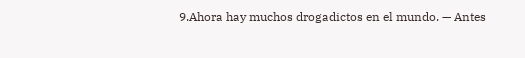9.Ahora hay muchos drogadictos en el mundo. — Antes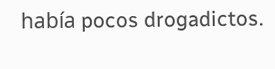había pocos drogadictos.